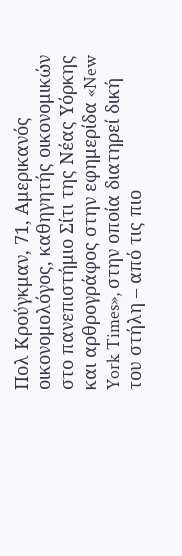Πολ Κρούγκμαν, 71, Αμερικανός οικονομολόγος, καθηγητής οικονομικών στο πανεπιστήμιο Σίτι της Νέας Υόρκης και αρθρογράφος στην εφημερίδα «New York Times», στην οποία διατηρεί δική του στήλη – από τις πιο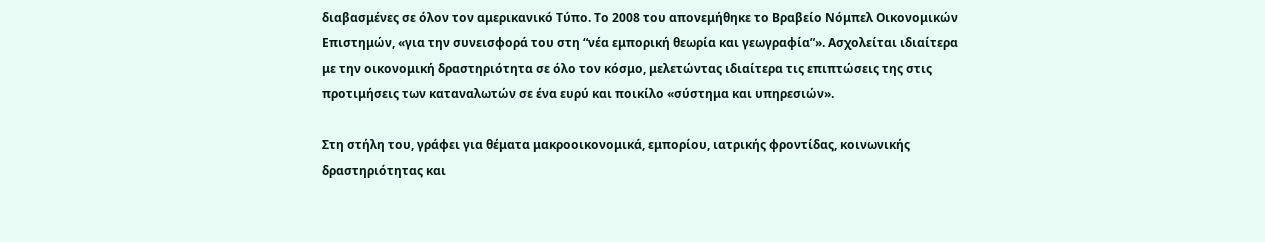διαβασμένες σε όλον τον αμερικανικό Τύπο. Το 2008 του απονεμήθηκε το Βραβείο Νόμπελ Οικονομικών Επιστημών, «για την συνεισφορά του στη “νέα εμπορική θεωρία και γεωγραφία”». Ασχολείται ιδιαίτερα με την οικονομική δραστηριότητα σε όλο τον κόσμο, μελετώντας ιδιαίτερα τις επιπτώσεις της στις προτιμήσεις των καταναλωτών σε ένα ευρύ και ποικίλο «σύστημα και υπηρεσιών».

Στη στήλη του, γράφει για θέματα μακροοικονομικά, εμπορίου, ιατρικής φροντίδας, κοινωνικής δραστηριότητας και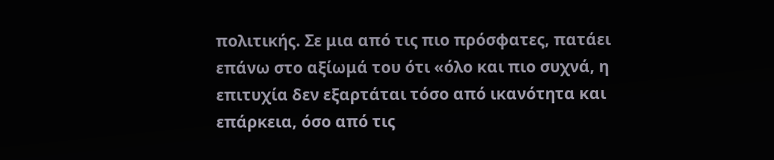πολιτικής. Σε μια από τις πιο πρόσφατες, πατάει επάνω στο αξίωμά του ότι «όλο και πιο συχνά, η επιτυχία δεν εξαρτάται τόσο από ικανότητα και επάρκεια, όσο από τις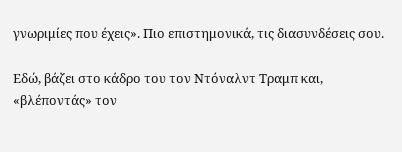γνωριμίες που έχεις». Πιο επιστημονικά, τις διασυνδέσεις σου.

Εδώ, βάζει στο κάδρο του τον Ντόναλντ Τραμπ και, «βλέποντάς» τον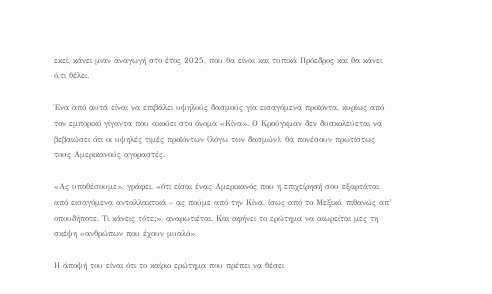εκεί, κάνει μιαν αναγωγή στο έτος 2025, που θα είναι και τυπικά Πρόεδρος και θα κάνει ό,τι θέλει.

Ένα από αυτά είναι να επιβάλει υψηλούς δασμούς για εισαγόμενα προϊόντα, κυρίως από τον εμπορικό γίγαντα που ακούει στο όνομα «Κίνα». Ο Κρούγκμαν δεν δυσκολεύεται να βεβαιώσει ότι οι υψηλές τιμές προϊόντων (λόγω των δασμών), θα πονέσουν πρωτίστως τους Αμερικανούς αγοραστές.

«Ας υποθέσουμε», γράφει, «ότι είσαι ένας Αμερικανός που η επιχείρησή σου εξαρτάται από εισαγόμενα ανταλλακτικά – ας πούμε από την Κίνα, ίσως από το Μεξικό, πιθανώς απ’ οπουδήποτε. Τι κάνεις τότε;», αναρωτιέται. Και αφήνει το ερώτημα να αιωρείται μες τη σκέψη «ανθρώπων που έχουν μυαλό».

Η άποψή του είναι ότι το καίριο ερώτημα που πρέπει να θέσει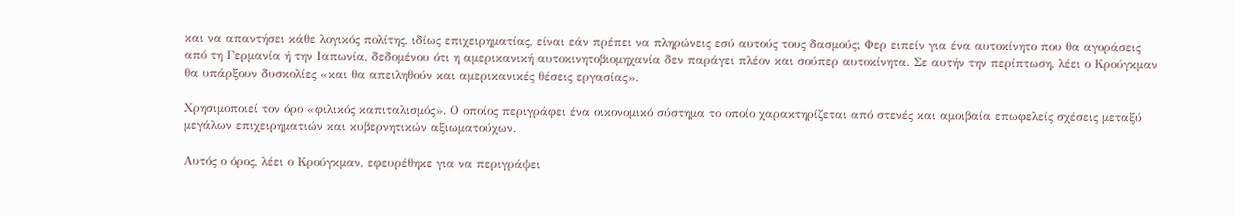και να απαντήσει κάθε λογικός πολίτης, ιδίως επιχειρηματίας, είναι εάν πρέπει να πληρώνεις εσύ αυτούς τους δασμούς; Φερ ειπείν για ένα αυτοκίνητο που θα αγοράσεις από τη Γερμανία ή την Ιαπωνία, δεδομένου ότι η αμερικανική αυτοκινητοβιομηχανία δεν παράγει πλέον και σούπερ αυτοκίνητα. Σε αυτήν την περίπτωση, λέει ο Κρούγκμαν θα υπάρξουν δυσκολίες «και θα απειληθούν και αμερικανικές θέσεις εργασίας».

Χρησιμοποιεί τον όρο «φιλικός καπιταλισμός». Ο οποίος περιγράφει ένα οικονομικό σύστημα το οποίο χαρακτηρίζεται από στενές και αμοιβαία επωφελείς σχέσεις μεταξύ μεγάλων επιχειρηματιών και κυβερνητικών αξιωματούχων.

Αυτός ο όρος, λέει ο Κρούγκμαν, εφευρέθηκε για να περιγράψει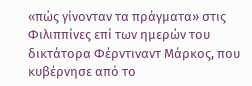«πώς γίνονταν τα πράγματα» στις Φιλιππίνες επί των ημερών του δικτάτορα Φέρντιναντ Μάρκος, που κυβέρνησε από το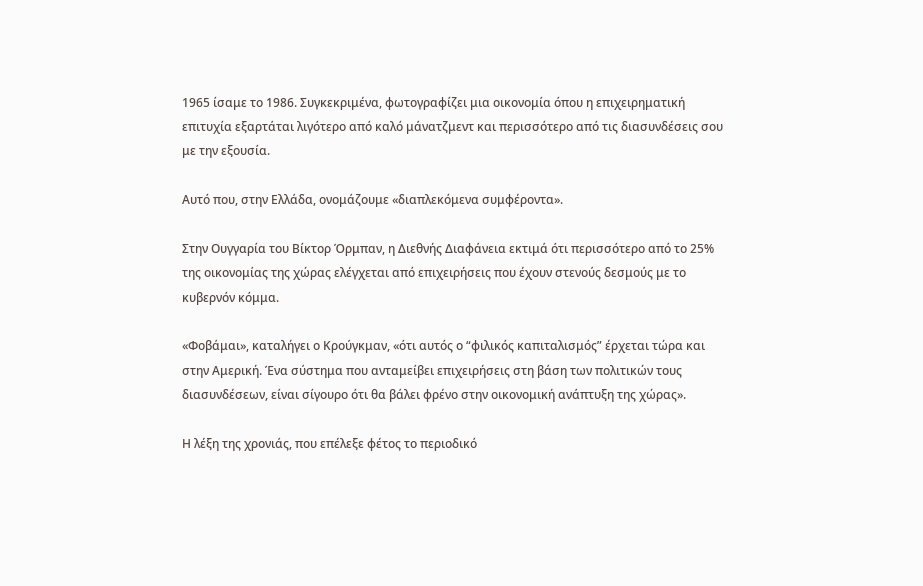1965 ίσαμε το 1986. Συγκεκριμένα, φωτογραφίζει μια οικονομία όπου η επιχειρηματική επιτυχία εξαρτάται λιγότερο από καλό μάνατζμεντ και περισσότερο από τις διασυνδέσεις σου με την εξουσία.

Αυτό που, στην Ελλάδα, ονομάζουμε «διαπλεκόμενα συμφέροντα».

Στην Ουγγαρία του Βίκτορ Όρμπαν, η Διεθνής Διαφάνεια εκτιμά ότι περισσότερο από το 25% της οικονομίας της χώρας ελέγχεται από επιχειρήσεις που έχουν στενούς δεσμούς με το κυβερνόν κόμμα.

«Φοβάμαι», καταλήγει ο Κρούγκμαν, «ότι αυτός ο “φιλικός καπιταλισμός” έρχεται τώρα και στην Αμερική. Ένα σύστημα που ανταμείβει επιχειρήσεις στη βάση των πολιτικών τους διασυνδέσεων, είναι σίγουρο ότι θα βάλει φρένο στην οικονομική ανάπτυξη της χώρας».

Η λέξη της χρονιάς, που επέλεξε φέτος το περιοδικό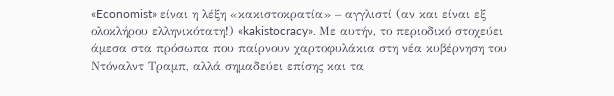«Economist» είναι η λέξη «κακιστοκρατία» – αγγλιστί (αν και είναι εξ ολοκλήρου ελληνικότατη!) «kakistocracy». Με αυτήν, το περιοδικό στοχεύει άμεσα στα πρόσωπα που παίρνουν χαρτοφυλάκια στη νέα κυβέρνηση του Ντόναλντ Τραμπ, αλλά σημαδεύει επίσης και τα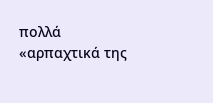πολλά «αρπαχτικά της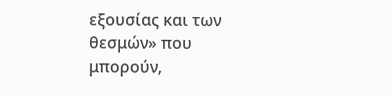εξουσίας και των θεσμών» που μπορούν,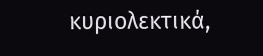κυριολεκτικά,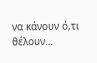να κάνουν ό,τι θέλουν…